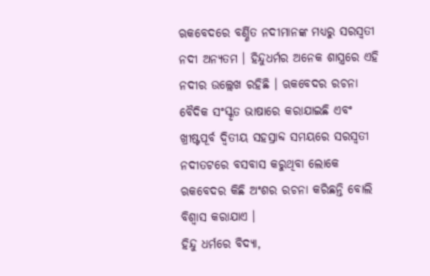ଋକବେଦରେ ବର୍ଣ୍ଣିତ ନଦୀମାନଙ୍କ ମଧ୍ୟରୁ ସରସ୍ୱତୀ ନଦୀ ଅନ୍ୟତମ । ହିନ୍ଦୁଧର୍ମର ଅନେକ ଶାସ୍ତ୍ରରେ ଏହି ନଦୀର ଉଲ୍ଲେଖ ରହିଛି । ଋକବେଦର ରଚନା ବୈଦିକ ସଂସ୍କୃତ ଭାଷାରେ କରାଯାଇଛି ଏବଂ ଖ୍ରୀଷ୍ଟପୂର୍ବ ଦ୍ୱିତୀୟ ସହସ୍ରାବ୍ଦ ସମୟରେ ସରସ୍ୱତୀ ନଦୀତଟରେ ବସବାସ କରୁଥିବା ଲୋକେ ଋକବେଦର କିଛି ଅଂଶର ରଚନା କରିଛନ୍ତି ବୋଲି ବିଶ୍ୱାସ କରାଯାଏ ।
ହିନ୍ଦୁ ଧର୍ମରେ ବିଦ୍ୟା,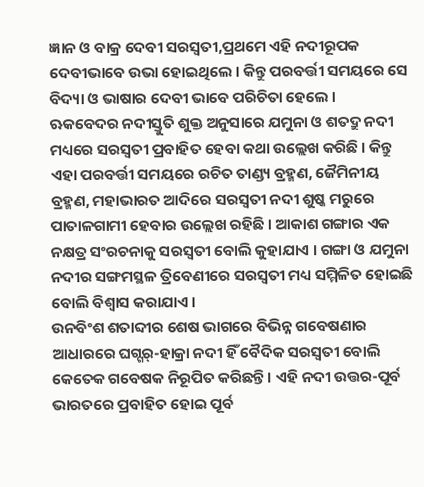ଜ୍ଞାନ ଓ ବାକ୍ର ଦେବୀ ସରସ୍ୱତୀ,ପ୍ରଥମେ ଏହି ନଦୀରୂପକ ଦେବୀଭାବେ ଉଭା ହୋଇଥିଲେ । କିନ୍ତୁ ପରବର୍ତ୍ତୀ ସମୟରେ ସେ ବିଦ୍ୟା ଓ ଭାଷାର ଦେବୀ ଭାବେ ପରିଚିତା ହେଲେ ।
ଋକବେଦର ନଦୀସ୍ତୁତି ଶୁକ୍ତ ଅନୁସାରେ ଯମୁନା ଓ ଶତଦ୍ରୁ ନଦୀ ମଧ୍ୟରେ ସରସ୍ୱତୀ ପ୍ରବାହିତ ହେବା କଥା ଉଲ୍ଲେଖ କରିଛି । କିନ୍ତୁ ଏହା ପରବର୍ତ୍ତୀ ସମୟରେ ରଚିତ ତାଣ୍ଡ୍ୟ ବ୍ରହ୍ମଣ, ଜୈମିନୀୟ ବ୍ରହ୍ମଣ, ମହାଭାରତ ଆଦିରେ ସରସ୍ୱତୀ ନଦୀ ଶୁଷ୍କ ମରୁରେ ପାତାଳଗାମୀ ହେବାର ଉଲ୍ଲେଖ ରହିଛି । ଆକାଶ ଗଙ୍ଗାର ଏକ ନକ୍ଷତ୍ର ସଂରଚନାକୁ ସରସ୍ୱତୀ ବୋଲି କୁହାଯାଏ । ଗଙ୍ଗା ଓ ଯମୁନା ନଦୀର ସଙ୍ଗମସ୍ଥଳ ତ୍ରିବେଣୀରେ ସରସ୍ୱତୀ ମଧ୍ୟ ସମ୍ମିଳିତ ହୋଇଛି ବୋଲି ବିଶ୍ୱାସ କରାଯାଏ ।
ଉନବିଂଶ ଶତାବ୍ଦୀର ଶେଷ ଭାଗରେ ବିଭିନ୍ନ ଗବେଷଣାର ଆଧାରରେ ଘଗ୍ଗର୍-ହାକ୍ରା ନଦୀ ହିଁ ବୈଦିକ ସରସ୍ୱତୀ ବୋଲି କେତେକ ଗବେଷକ ନିରୂପିତ କରିଛନ୍ତି । ଏହି ନଦୀ ଉତ୍ତର-ପୂର୍ବ ଭାରତରେ ପ୍ରବାହିତ ହୋଇ ପୂର୍ବ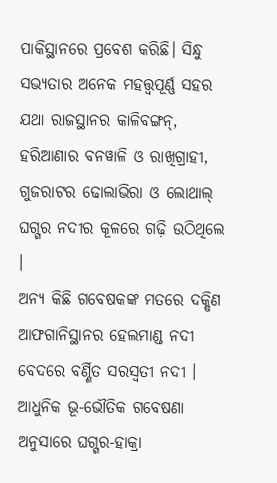ପାକିସ୍ଥାନରେ ପ୍ରବେଶ କରିଛି। ସିନ୍ଧୁ ସଭ୍ୟତାର ଅନେକ ମହତ୍ତ୍ୱପୂର୍ଣ୍ଣ ସହର ଯଥା ରାଜସ୍ଥାନର କାଳିବଙ୍ଗନ୍, ହରିଆଣାର ବନୱାଳି ଓ ରାଖିଗ୍ରାହୀ, ଗୁଜରାଟର ଢୋଲାଭିରା ଓ ଲୋଥାଲ୍ ଘଗ୍ଗର ନଦୀର କୂଳରେ ଗଢ଼ି ଉଠିଥିଲେ ।
ଅନ୍ୟ କିଛି ଗବେଷକଙ୍କ ମତରେ ଦକ୍ଷିଣ ଆଫଗାନିସ୍ଥାନର ହେଲମାଣ୍ଡ ନଦୀ ବେଦରେ ବର୍ଣ୍ଣିତ ସରସ୍ୱତୀ ନଦୀ । ଆଧୁନିକ ଭୂ-ଭୌତିକ ଗବେଷଣା ଅନୁସାରେ ଘଗ୍ଗର-ହାକ୍ରା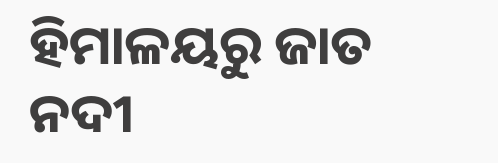ହିମାଳୟରୁ ଜାତ ନଦୀ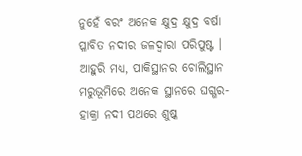ନୁହେଁ ବରଂ ଅନେକ କ୍ଷୁଦ୍ର କ୍ଷୁଦ୍ର ବର୍ଷା ପ୍ଳାବିତ ନଦୀର ଜଳଦ୍ୱାରା ପରିପୁଷ୍ଟ । ଆହୁରି ମଧ୍ୟ, ପାକିସ୍ଥାନର ଚୋଲିସ୍ଥାନ ମରୁଭୂମିରେ ଅନେକ ସ୍ଥାନରେ ଘଗ୍ଗର-ହାକ୍ରା ନଦୀ ପଥରେ ଶୁଷ୍କ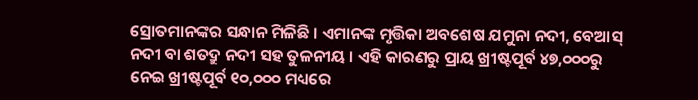ସ୍ରୋତମାନଙ୍କର ସନ୍ଧାନ ମିଳିଛି । ଏମାନଙ୍କ ମୃତ୍ତିକା ଅବଶେଷ ଯମୁନା ନଦୀ, ବେଆସ୍ ନଦୀ ବା ଶତଦ୍ରୁ ନଦୀ ସହ ତୁଳନୀୟ । ଏହି କାରଣରୁ ପ୍ରାୟ ଖ୍ରୀଷ୍ଟପୂର୍ବ ୪୭,୦୦୦ରୁ ନେଇ ଖ୍ରୀଷ୍ଟପୂର୍ବ ୧୦,୦୦୦ ମଧ୍ୟରେ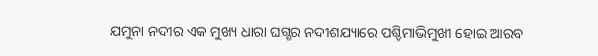ଯମୁନା ନଦୀର ଏକ ମୁଖ୍ୟ ଧାରା ଘଗ୍ଶର ନଦୀଶଯ୍ୟାରେ ପଶ୍ଚିମାଭିମୁଖୀ ହୋଇ ଆରବ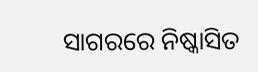ସାଗରରେ ନିଷ୍କାସିତ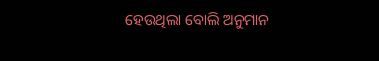ହେଉଥିଲା ବୋଲି ଅନୁମାନ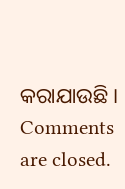କରାଯାଉଛି ।
Comments are closed.